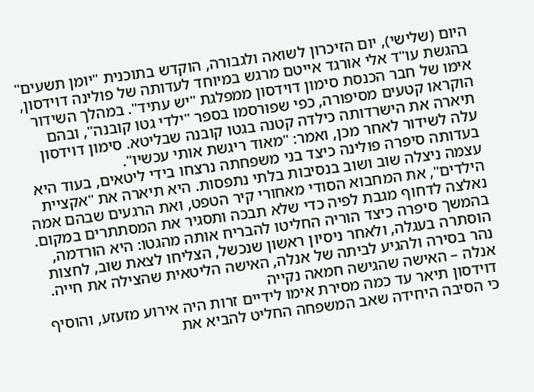היום (שלישי), יום הזיכרון לשואה ולגבורה, הוקדש בתוכנית "יומן תשעים" בהגשת עו"ד אלי אורגד אייטם מרגש במיוחד לעדותה של פולינה דוידסון, אימו של חבר הכנסת סימון דוידסון ממפלגת "יש עתיד". במהלך השידור הוקראו קטעים מסיפורה, כפי שפורסמו בספר "ילדי גטו קובנה", ובהם תיארה את הישרדותה כילדה קטנה בגטו קובנה שבליטא. סימון דוידסון עלה לשידור לאחר מכן, ואמר: "מאוד ריגשת אותי עכשיו".
בעדותה סיפרה פולינה כיצד בני משפחתה נרצחו בידי ליטאים, בעוד היא עצמה ניצלה שוב ושוב בנסיבות בלתי נתפסות. היא תיארה את "אקציית הילדים", את המחבוא הסודי מאחורי קיר הטפט, ואת הרגעים שבהם אמה נאלצה לדחוף מגבת לפיה כדי שלא תבכה ותסגיר את המסתתרים במקום. בהמשך סיפרה כיצד הוריה החליטו להבריח אותה מהגטו: היא הורדמה, הוסתרה בעגלה, ולאחר ניסיון ראשון שנכשל, הצליחו לצאת שוב, לחצות נהר בסירה ולהגיע לביתה של אנלה, האישה הליטאית שהצילה את חייה.
אנלה – האישה שהגישה חמאה נקייה
דוידסון תיאר עד כמה מסירת אימו לידיים זרות היה אירוע מזעזע, והוסיף כי הסיבה היחידה שאב המשפחה החליט להביא את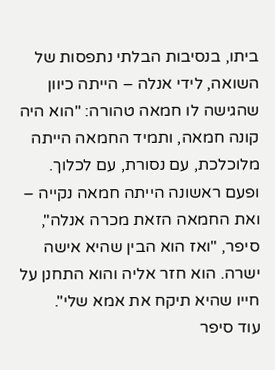ביתו, בנסיבות הבלתי נתפסות של השואה, לידי אנלה – הייתה כיוון שהגישה לו חמאה טהורה: "הוא היה קונה חמאה, ותמיד החמאה הייתה מלוכלכת, עם נסורת, עם לכלוך. ופעם ראשונה הייתה חמאה נקייה – ואת החמאה הזאת מכרה אנלה", סיפר, "ואז הוא הבין שהיא אישה ישרה. הוא חזר אליה והוא התחנן על חייו שהיא תיקח את אמא שלי".
עוד סיפר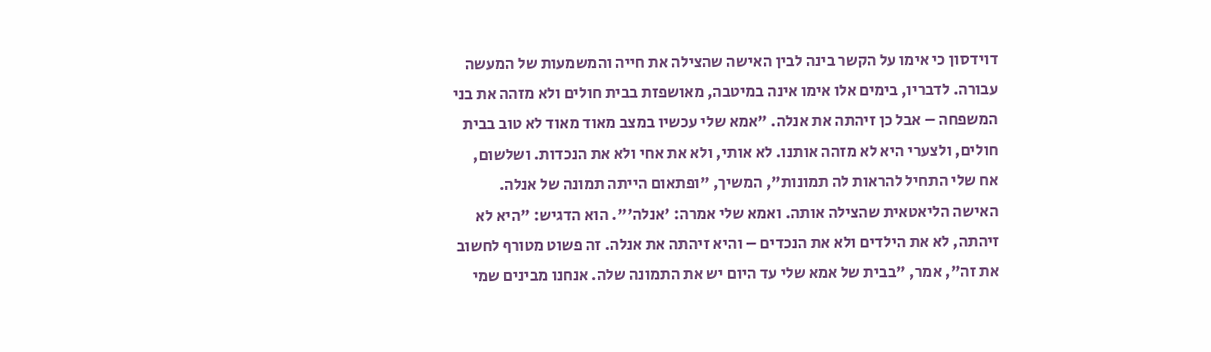דוידסון כי אימו על הקשר בינה לבין האישה שהצילה את חייה והמשמעות של המעשה עבורה. לדבריו, בימים אלו אימו אינה במיטבה, מאושפזת בבית חולים ולא מזהה את בני המשפחה – אבל כן זיהתה את אנלה. "אמא שלי עכשיו במצב מאוד מאוד לא טוב בבית חולים, ולצערי היא לא מזהה אותנו. לא אותי, ולא את אחי ולא את הנכדות. ושלשום, אח שלי התחיל להראות לה תמונות", המשיך, "ופתאום הייתה תמונה של אנלה. האישה הליאטאית שהצילה אותה. ואמא שלי אמרה: 'אנלה'". הוא הדגיש: "היא לא זיהתה, לא את הילדים ולא את הנכדים – והיא זיהתה את אנלה. זה פשוט מטורף לחשוב את זה", אמר, "בבית של אמא שלי עד היום יש את התמונה שלה. אנחנו מבינים שמי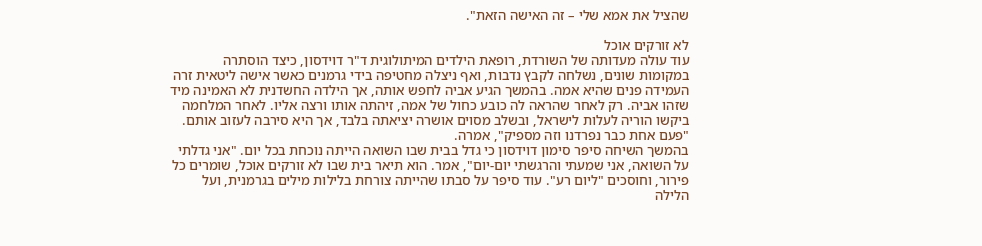שהציל את אמא שלי – זה האישה הזאת".

לא זורקים אוכל
עוד עולה מעדותה של השורדת, רופאת הילדים המיתולוגית ד"ר דוידסון, כיצד הוסתרה במקומות שונים, נשלחה לקבץ נדבות, ואף ניצלה מחטיפה בידי גרמנים כאשר אישה ליטאית זרה העמידה פנים שהיא אמה. בהמשך הגיע אביה לחפש אותה, אך הילדה החשדנית לא האמינה מיד שזהו אביה. רק לאחר שהראה לה כובע כחול של אמה, זיהתה אותו ורצה אליו. לאחר המלחמה ביקשו הוריה לעלות לישראל, ובשלב מסוים אושרה יציאתה בלבד, אך היא סירבה לעזוב אותם. "פעם אחת כבר נפרדנו וזה מספיק", אמרה.
בהמשך השיחה סיפר סימון דוידסון כי גדל בבית שבו השואה הייתה נוכחת בכל יום. "אני גדלתי על השואה, אני שמעתי והרגשתי יום-יום", אמר. הוא תיאר בית שבו לא זורקים אוכל, שומרים כל פירור, וחוסכים "ליום רע". עוד סיפר על סבתו שהייתה צורחת בלילות מילים בגרמנית, ועל הלילה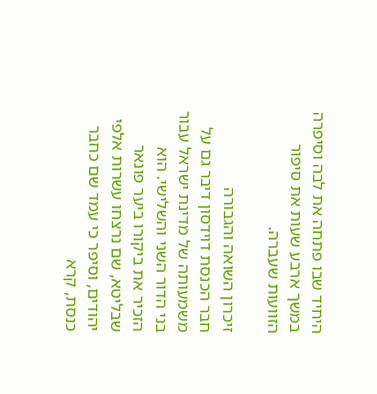היחיד שבו פתחה את לבה וסיפרה במשך ארבע שעות את סיפור הזוועות שעברה.

זיכרון השואה והגבורה
חבר הכנסת דוידסון דיבר גם על משמעותה של מדינת ישראל עבור בני הדור השני והשלישי. הוא הזכיר את ביקורו ביער פונאר שבליטא, שם נרצחו עשרות אלפי יהודים, וסיפר כי עמד שם כחבר כנסת, קרא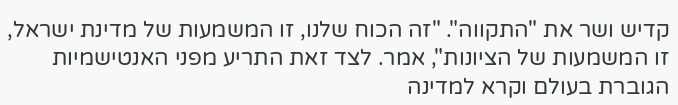קדיש ושר את "התקווה". "זה הכוח שלנו, זו המשמעות של מדינת ישראל, זו המשמעות של הציונות", אמר. לצד זאת התריע מפני האנטישמיות הגוברת בעולם וקרא למדינה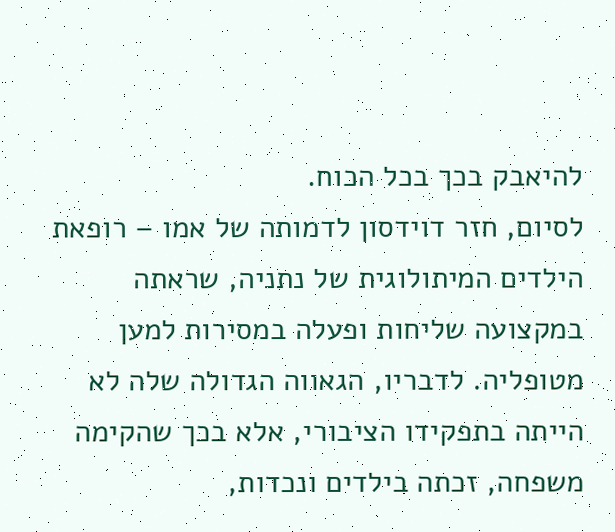להיאבק בכך בכל הכוח.
לסיום, חזר דוידסון לדמותה של אמו – רופאת הילדים המיתולוגית של נתניה, שראתה במקצועה שליחות ופעלה במסירות למען מטופליה. לדבריו, הגאווה הגדולה שלה לא הייתה בתפקידו הציבורי, אלא בכך שהקימה משפחה, זכתה בילדים ונכדות,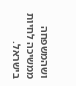ושהמשפחה ממשיכה לחיות בישראל.